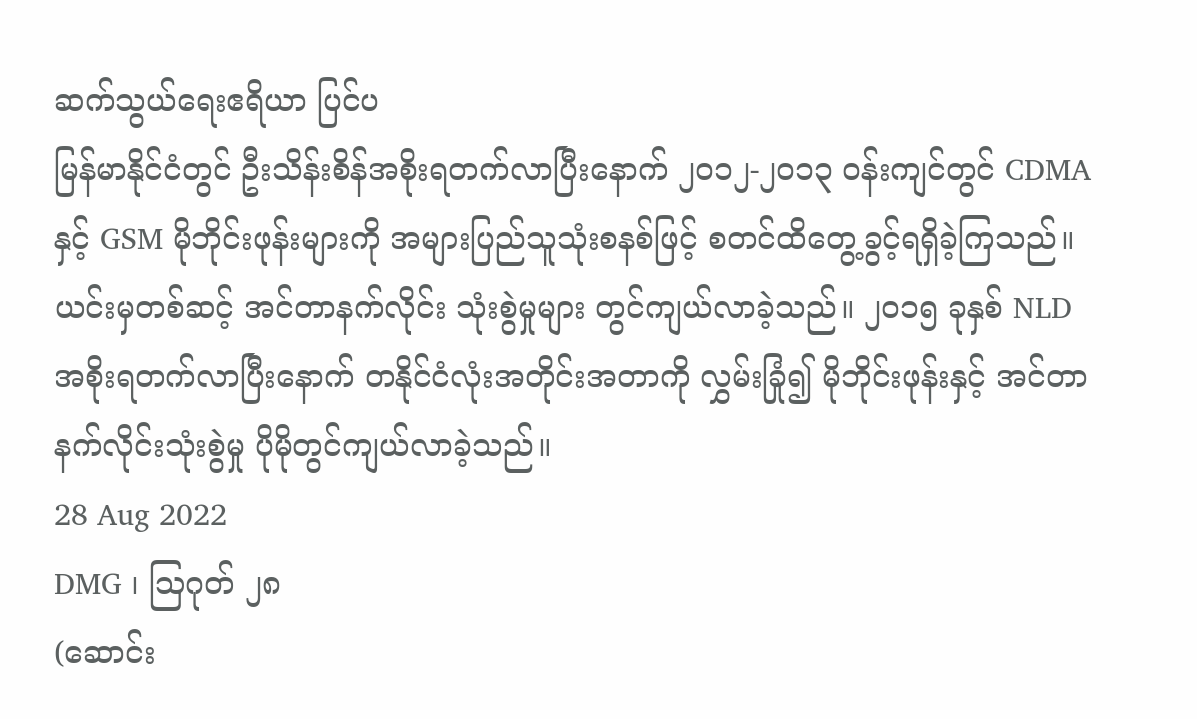ဆက်သွယ်ရေးဧရိယာ ပြင်ပ
မြန်မာနိုင်ငံတွင် ဦးသိန်းစိန်အစိုးရတက်လာပြီးနောက် ၂၀၁၂-၂၀၁၃ ဝန်းကျင်တွင် CDMA နှင့် GSM မိုဘိုင်းဖုန်းများကို အများပြည်သူသုံးစနစ်ဖြင့် စတင်ထိတွေ့ခွင့်ရရှိခဲ့ကြသည်။ ယင်းမှတစ်ဆင့် အင်တာနက်လိုင်း သုံးစွဲမှုများ တွင်ကျယ်လာခဲ့သည်။ ၂၀၁၅ ခုနှစ် NLD အစိုးရတက်လာပြီးနောက် တနိုင်ငံလုံးအတိုင်းအတာကို လွှမ်းခြုံ၍ မိုဘိုင်းဖုန်းနှင့် အင်တာနက်လိုင်းသုံးစွဲမှု ပိုမိုတွင်ကျယ်လာခဲ့သည်။
28 Aug 2022
DMG ၊ ဩဂုတ် ၂၈
(ဆောင်း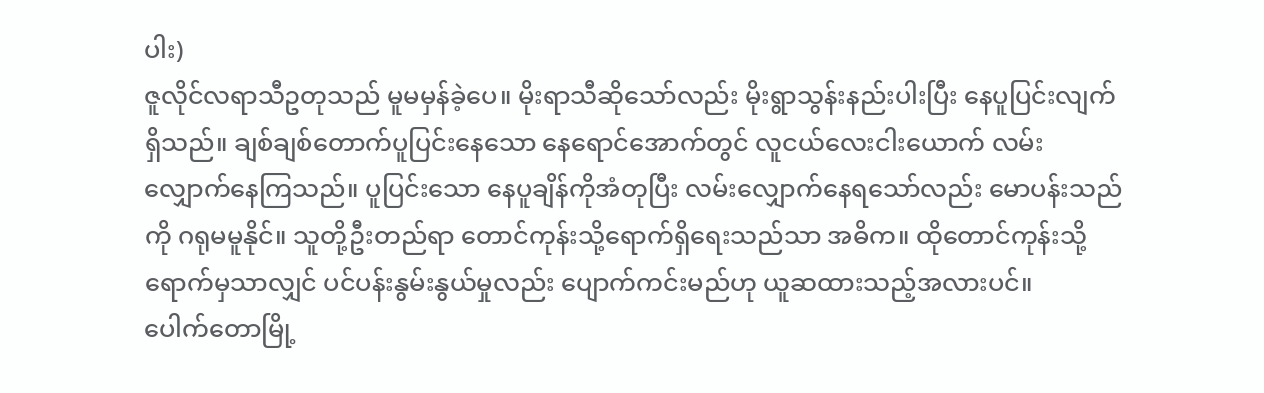ပါး)
ဇူလိုင်လရာသီဥတုသည် မူမမှန်ခဲ့ပေ။ မိုးရာသီဆိုသော်လည်း မိုးရွာသွန်းနည်းပါးပြီး နေပူပြင်းလျက်ရှိသည်။ ချစ်ချစ်တောက်ပူပြင်းနေသော နေရောင်အောက်တွင် လူငယ်လေးငါးယောက် လမ်းလျှောက်နေကြသည်။ ပူပြင်းသော နေပူချိန်ကိုအံတုပြီး လမ်းလျှောက်နေရသော်လည်း မောပန်းသည်ကို ဂရုမမူနိုင်။ သူတို့ဦးတည်ရာ တောင်ကုန်းသို့ရောက်ရှိရေးသည်သာ အဓိက။ ထိုတောင်ကုန်းသို့ရောက်မှသာလျှင် ပင်ပန်းနွမ်းနွယ်မှုလည်း ပျောက်ကင်းမည်ဟု ယူဆထားသည့်အလားပင်။
ပေါက်တောမြို့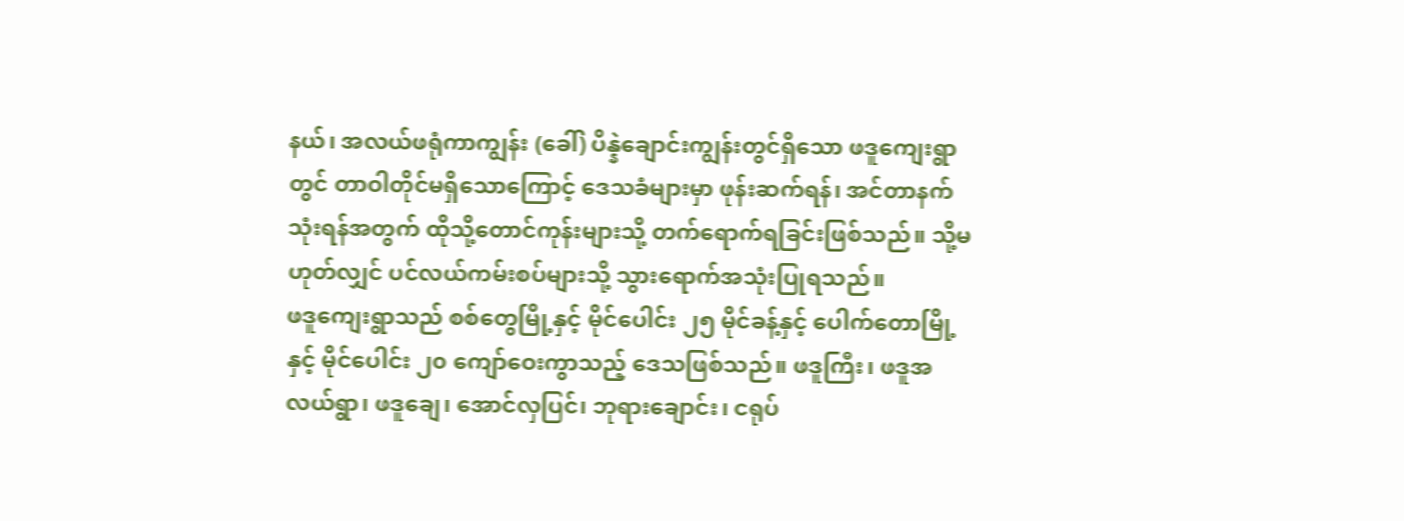နယ်၊ အလယ်ဖရုံကာကျွန်း (ခေါ်) ပိန္နဲချောင်းကျွန်းတွင်ရှိသော ဖဒူကျေးရွာတွင် တာဝါတိုင်မရှိသောကြောင့် ဒေသခံများမှာ ဖုန်းဆက်ရန်၊ အင်တာနက်သုံးရန်အတွက် ထိုသို့တောင်ကုန်းများသို့ တက်ရောက်ရခြင်းဖြစ်သည်။ သို့မဟုတ်လျှင် ပင်လယ်ကမ်းစပ်များသို့ သွားရောက်အသုံးပြုရသည်။
ဖဒူကျေးရွာသည် စစ်တွေမြို့နှင့် မိုင်ပေါင်း ၂၅ မိုင်ခန့်နှင့် ပေါက်တောမြို့နှင့် မိုင်ပေါင်း ၂၀ ကျော်ဝေးကွာသည့် ဒေသဖြစ်သည်။ ဖဒူကြီး၊ ဖဒူအလယ်ရွာ၊ ဖဒူချေ၊ အောင်လှပြင်၊ ဘုရားချောင်း၊ ငရုပ်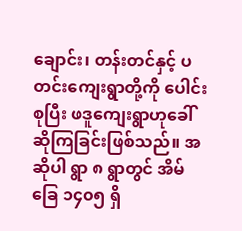ချောင်း၊ တန်းတင်နှင့် ပတင်းကျေးရွာတို့ကို ပေါင်းစုပြီး ဖဒူကျေးရွာဟုခေါ်ဆိုကြခြင်းဖြစ်သည်။ အဆိုပါ ရွာ ၈ ရွာတွင် အိမ်ခြေ ၁၄၀၅ ရှိ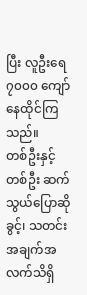ပြီး လူဦးရေ ၇၀၀၀ ကျော်နေထိုင်ကြသည်။
တစ်ဦးနှင့်တစ်ဦး ဆက်သွယ်ပြောဆိုခွင့်၊ သတင်းအချက်အလက်သိရှိ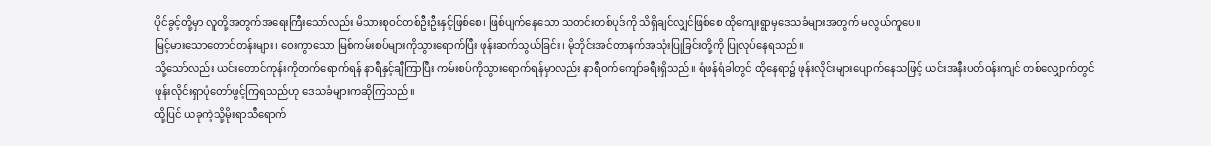ပိုင်ခွင့်တို့မှာ လူတို့အတွက်အရေးကြီးသော်လည်း မိသားစုဝင်တစ်ဦးဦးနှင့်ဖြစ်စေ၊ ဖြစ်ပျက်နေသော သတင်းတစ်ပုဒ်ကို သိရှိချင်လျှင်ဖြစ်စေ ထိုကျေးရွာမှဒေသခံများအတွက် မလွယ်ကူပေ။
မြင့်မားသောတောင်တန်းများ၊ ဝေးကွာသော မြစ်ကမ်းစပ်များကိုသွားရောက်ပြီး ဖုန်းဆက်သွယ်ခြင်း၊ မိုဘိုင်းအင်တာနက်အသုံးပြုခြင်းတို့ကို ပြုလုပ်နေရသည်။
သို့သော်လည်း ယင်းတောင်ကုန်းကိုတက်ရောက်ရန် နာရီနှင့်ချီကြာပြီး ကမ်းစပ်ကိုသွားရောက်ရန်မှာလည်း နာရီဝက်ကျော်ခရီးရှိသည်။ ရံဖန်ရံခါတွင် ထိုနေရာ၌ ဖုန်းလိုင်းများပျောက်နေသဖြင့် ယင်းအနီးပတ်ဝန်းကျင် တစ်လျှောက်တွင် ဖုန်းလိုင်းရှာပုံတော်ဖွင့်ကြရသည်ဟု ဒေသခံများကဆိုကြသည်။
ထို့ပြင် ယခုကဲ့သို့မိုးရာသီရောက်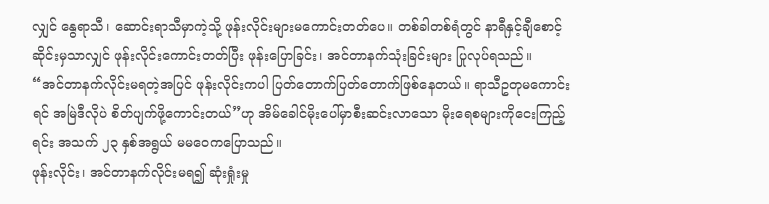လျှင် နွေရာသီ၊ ဆောင်းရာသီမှာကဲ့သို့ ဖုန်းလိုင်းများမကောင်းတတ်ပေ။ တစ်ခါတစ်ရံတွင် နာရီနှင့်ချီစောင့်ဆိုင်းမှသာလျှင် ဖုန်းလိုင်းကောင်းတတ်ပြီး ဖုန်းပြောခြင်း၊ အင်တာနက်သုံးခြင်းများ ပြုလုပ်ရသည်။
“အင်တာနက်လိုင်းမရတဲ့အပြင် ဖုန်းလိုင်းကပါ ပြတ်တောက်ပြတ်တောက်ဖြစ်နေတယ်။ ရာသီဥတုမကောင်းရင် အမြဲဒီလိုပဲ စိတ်ပျက်ဖို့ကောင်းတယ်”ဟု အိမ်ခေါင်မိုးပေါ်မှာစီးဆင်းလာသော မိုးရေစများကိုငေးကြည့်ရင်း အသက် ၂၃ နှစ်အရွယ် မမဝေကပြောသည်။
ဖုန်းလိုင်း၊ အင်တာနက်လိုင်းမရ၍ ဆုံးရှုံးမှု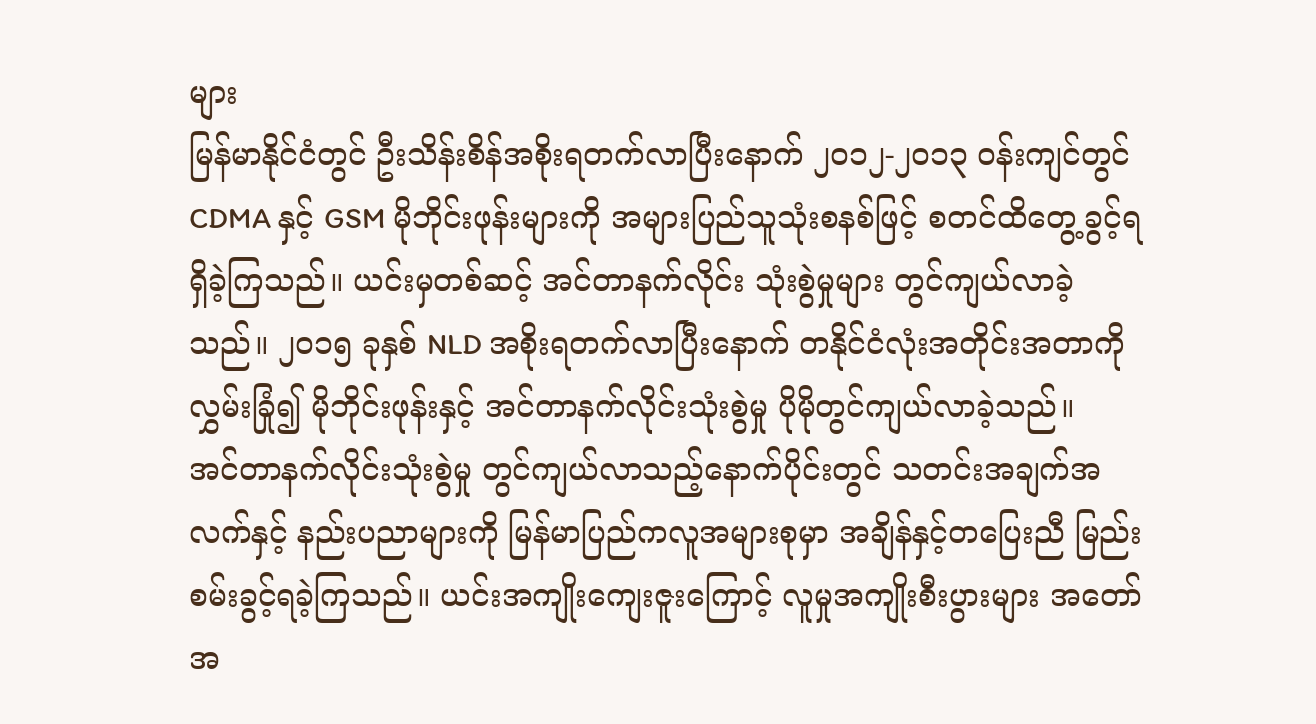များ
မြန်မာနိုင်ငံတွင် ဦးသိန်းစိန်အစိုးရတက်လာပြီးနောက် ၂၀၁၂-၂၀၁၃ ဝန်းကျင်တွင် CDMA နှင့် GSM မိုဘိုင်းဖုန်းများကို အများပြည်သူသုံးစနစ်ဖြင့် စတင်ထိတွေ့ခွင့်ရရှိခဲ့ကြသည်။ ယင်းမှတစ်ဆင့် အင်တာနက်လိုင်း သုံးစွဲမှုများ တွင်ကျယ်လာခဲ့သည်။ ၂၀၁၅ ခုနှစ် NLD အစိုးရတက်လာပြီးနောက် တနိုင်ငံလုံးအတိုင်းအတာကို လွှမ်းခြုံ၍ မိုဘိုင်းဖုန်းနှင့် အင်တာနက်လိုင်းသုံးစွဲမှု ပိုမိုတွင်ကျယ်လာခဲ့သည်။
အင်တာနက်လိုင်းသုံးစွဲမှု တွင်ကျယ်လာသည့်နောက်ပိုင်းတွင် သတင်းအချက်အလက်နှင့် နည်းပညာများကို မြန်မာပြည်ကလူအများစုမှာ အချိန်နှင့်တပြေးညီ မြည်းစမ်းခွင့်ရခဲ့ကြသည်။ ယင်းအကျိုးကျေးဇူးကြောင့် လူမှုအကျိုးစီးပွားများ အတော်အ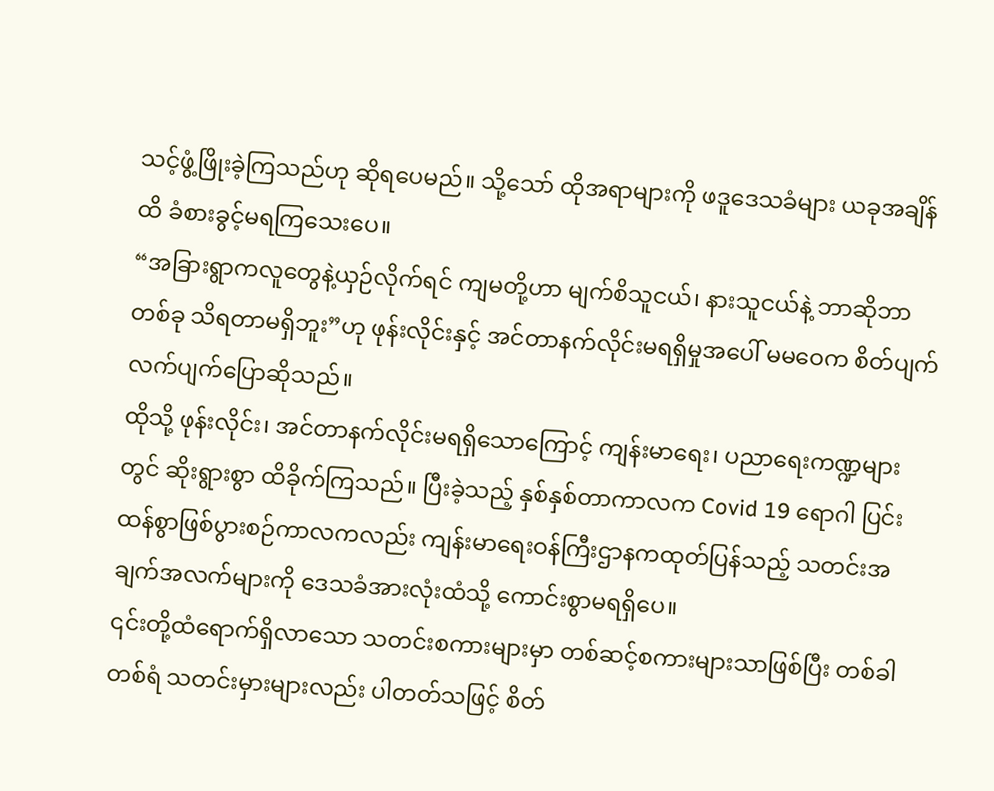သင့်ဖွံ့ဖြိုးခဲ့ကြသည်ဟု ဆိုရပေမည်။ သို့သော် ထိုအရာများကို ဖဒူဒေသခံများ ယခုအချိန်ထိ ခံစားခွင့်မရကြသေးပေ။
“အခြားရွာကလူတွေနဲ့ယှဉ်လိုက်ရင် ကျမတို့ဟာ မျက်စိသူငယ်၊ နားသူငယ်နဲ့ ဘာဆိုဘာတစ်ခု သိရတာမရှိဘူး”ဟု ဖုန်းလိုင်းနှင့် အင်တာနက်လိုင်းမရရှိမှုအပေါ် မမဝေက စိတ်ပျက်လက်ပျက်ပြောဆိုသည်။
ထိုသို့ ဖုန်းလိုင်း၊ အင်တာနက်လိုင်းမရရှိသောကြောင့် ကျန်းမာရေး၊ ပညာရေးကဏ္ဍများတွင် ဆိုးရွားစွာ ထိခိုက်ကြသည်။ ပြီးခဲ့သည့် နှစ်နှစ်တာကာလက Covid 19 ရောဂါ ပြင်းထန်စွာဖြစ်ပွားစဉ်ကာလကလည်း ကျန်းမာရေးဝန်ကြီးဌာနကထုတ်ပြန်သည့် သတင်းအချက်အလက်များကို ဒေသခံအားလုံးထံသို့ ကောင်းစွာမရရှိပေ။
၎င်းတို့ထံရောက်ရှိလာသော သတင်းစကားများမှာ တစ်ဆင့်စကားများသာဖြစ်ပြီး တစ်ခါတစ်ရံ သတင်းမှားများလည်း ပါတတ်သဖြင့် စိတ်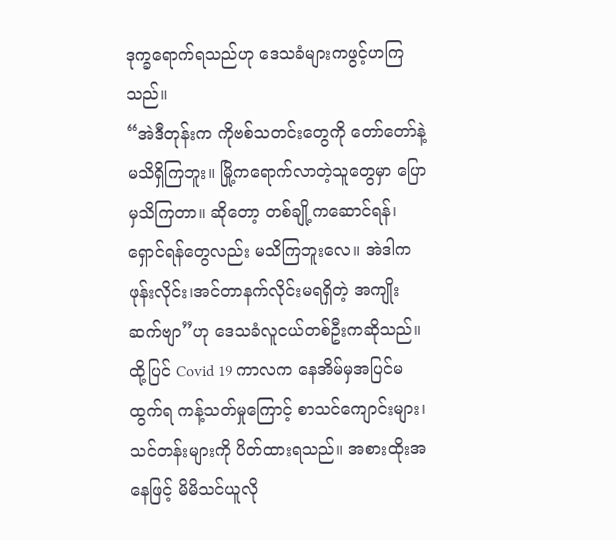ဒုက္ခရောက်ရသည်ဟု ဒေသခံများကဖွင့်ဟကြသည်။
“အဲဒီတုန်းက ကိုဗစ်သတင်းတွေကို တော်တော်နဲ့မသိရှိကြဘူး။ မြို့ကရောက်လာတဲ့သူတွေမှာ ပြောမှသိကြတာ။ ဆိုတော့ တစ်ချို့ကဆောင်ရန်၊ရှောင်ရန်တွေလည်း မသိကြဘူးလေ။ အဲဒါက ဖုန်းလိုင်း၊အင်တာနက်လိုင်းမရရှိတဲ့ အကျိုးဆက်ဗျာ”ဟု ဒေသခံလူငယ်တစ်ဦးကဆိုသည်။
ထို့ပြင် Covid 19 ကာလက နေအိမ်မှအပြင်မထွက်ရ ကန့်သတ်မှုကြောင့် စာသင်ကျောင်းများ၊ သင်တန်းများကို ပိတ်ထားရသည်။ အစားထိုးအနေဖြင့် မိမိသင်ယူလို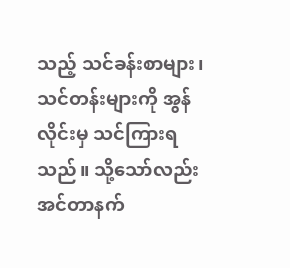သည့် သင်ခန်းစာများ၊ သင်တန်းများကို အွန်လိုင်းမှ သင်ကြားရသည်။ သို့သော်လည်း အင်တာနက်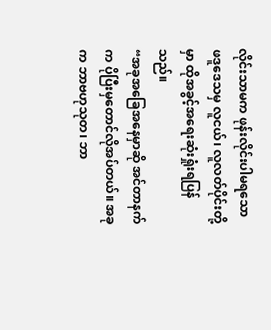လိုင်းသာမက ဖုန်းလိုင်းပါမရသော ဖဒူဒေသမှ လူငယ်၊ လူလတ်ပိုင်းတို့မှာ ထိုအခွင့်အရေးဆုံးရှုံးရပြန်သည်။
“အခုအခြေအနေမှာဆို အင်တာနက်က ပိုပြီးမှတောင်လိုအပ်တယ်။ အခုက ဘာဗဟုသုတ၊ ဘာ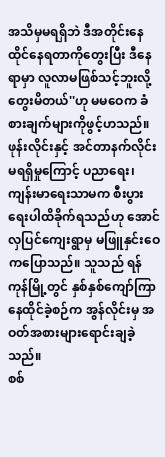အသိမှမရရှိဘဲ ဒီအတိုင်းနေထိုင်နေရတာကိုတွေးပြီး ဒီနေရာမှာ လူလာမဖြစ်သင့်ဘူးလို့တွေးမိတယ်''ဟု မမဝေက ခံစားချက်များကိုဖွင့်ဟသည်။
ဖုန်းလိုင်းနှင့် အင်တာနက်လိုင်းမရရှိမှုကြောင့် ပညာရေး၊ ကျန်းမာရေးသာမက စီးပွားရေးပါထိခိုက်ရသည်ဟု အောင်လှပြင်ကျေးရွာမှ မဖြူနှင်းဝေကပြောသည်။ သူသည် ရန်ကုန်မြို့တွင် နှစ်နှစ်ကျော်ကြာနေထိုင်ခဲ့စဉ်က အွန်လိုင်းမှ အဝတ်အစားများရောင်းချခဲ့သည်။
စစ်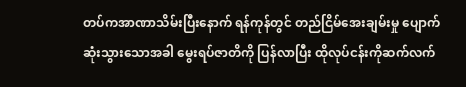တပ်ကအာဏာသိမ်းပြီးနောက် ရန်ကုန်တွင် တည်ငြိမ်အေးချမ်းမှု ပျောက်ဆုံးသွားသောအခါ မွေးရပ်ဇာတိကို ပြန်လာပြီး ထိုလုပ်ငန်းကိုဆက်လက်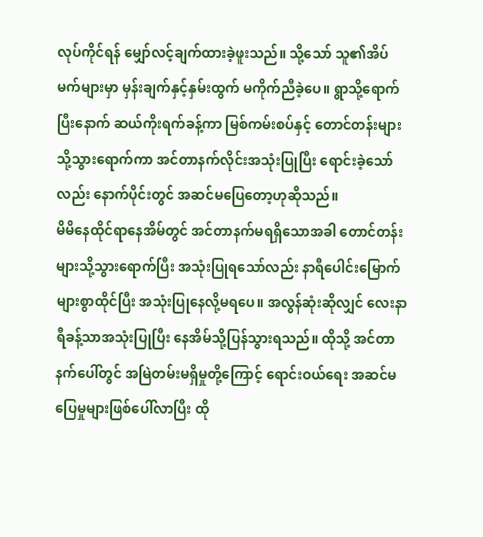လုပ်ကိုင်ရန် မျှော်လင့်ချက်ထားခဲ့ဖူးသည်။ သို့သော် သူ၏အိပ်မက်များမှာ မှန်းချက်နှင့်နှမ်းထွက် မကိုက်ညီခဲ့ပေ။ ရွာသို့ရောက်ပြီးနောက် ဆယ်ကိုးရက်ခန့်ကာ မြစ်ကမ်းစပ်နှင့် တောင်တန်းများသို့သွားရောက်ကာ အင်တာနက်လိုင်းအသုံးပြုပြီး ရောင်းခဲ့သော်လည်း နောက်ပိုင်းတွင် အဆင်မပြေတော့ဟုဆိုသည်။
မိမိနေထိုင်ရာနေအိမ်တွင် အင်တာနက်မရရှိသောအခါ တောင်တန်းများသို့သွားရောက်ပြီး အသုံးပြုရသော်လည်း နာရီပေါင်းမြောက်များစွာထိုင်ပြီး အသုံးပြုနေလို့မရပေ။ အလွန်ဆုံးဆိုလျှင် လေးနာရီခန့်သာအသုံးပြုပြီး နေအိမ်သို့ပြန်သွားရသည်။ ထိုသို့ အင်တာနက်ပေါ်တွင် အမြဲတမ်းမရှိမှုတို့ကြောင့် ရောင်းဝယ်ရေး အဆင်မပြေမှုများဖြစ်ပေါ်လာပြီး ထို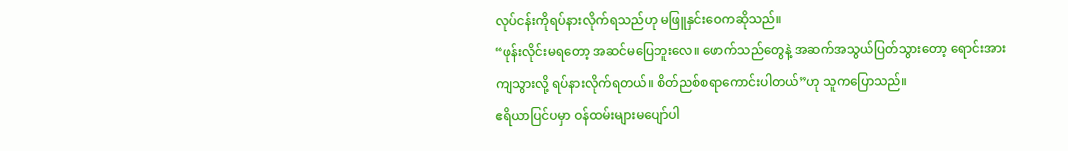လုပ်ငန်းကိုရပ်နားလိုက်ရသည်ဟု မဖြူနှင်းဝေကဆိုသည်။
“ဖုန်းလိုင်းမရတော့ အဆင်မပြေဘူးလေ။ ဖောက်သည်တွေနဲ့ အဆက်အသွယ်ပြတ်သွားတော့ ရောင်းအားကျသွားလို့ ရပ်နားလိုက်ရတယ်။ စိတ်ညစ်စရာကောင်းပါတယ်”ဟု သူကပြောသည်။
ဧရိယာပြင်ပမှာ ဝန်ထမ်းများမပျော်ပါ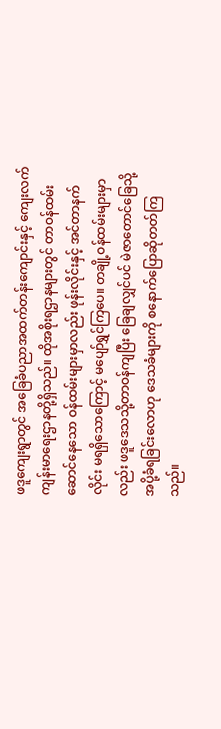ဖဒူကျေးရွာတွင် အခြေခံပညာအထက်တန်းကျောင်းနှင့် ကျေးလက်ကျန်းမာရေးဌာနတို့ရှိသည်။ ထိုအစိုးရဌာနများတွင် တာဝန်ထမ်းဆောင်နေသော ဝန်ထမ်းများမှာလည်း ဖုန်းလိုင်းနှင့် အင်တာနက်လိုင်း မရရှိသောကြောင့် မပျော်ရွှင်ကြပေ။ တချို့ဝန်ထမ်းများမှာလည်း ဖဒူဒေသသို့တာဝန်ကျပြီး ခြေချလျှင်ပင် မဲဇာတောင်ခြေသို့ အပို့ခံရခြင်းလောဟု ဒေသခံများကို စနောက်ပြောဆိုတတ်ကြသည်။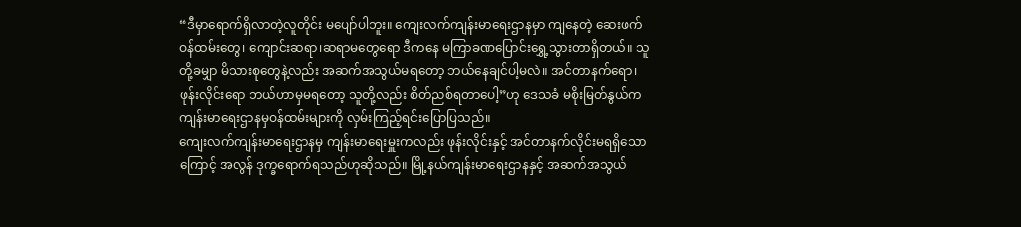“ဒီမှာရောက်ရှိလာတဲ့လူတိုင်း မပျော်ပါဘူး။ ကျေးလက်ကျန်းမာရေးဌာနမှာ ကျနေတဲ့ ဆေးဖက်ဝန်ထမ်းတွေ၊ ကျောင်းဆရာ၊ဆရာမတွေရော ဒီကနေ မကြာခဏပြောင်းရွှေ့သွားတာရှိတယ်။ သူတို့ခမျှာ မိသားစုတွေနဲ့လည်း အဆက်အသွယ်မရတော့ ဘယ်နေချင်ပါ့မလဲ။ အင်တာနက်ရော၊ ဖုန်းလိုင်းရော ဘယ်ဟာမှမရတော့ သူတို့လည်း စိတ်ညစ်ရတာပေါ့”ဟု ဒေသခံ မစိုးမြတ်နွယ်က ကျန်းမာရေးဌာနမှဝန်ထမ်းများကို လှမ်းကြည့်ရင်းပြောပြသည်။
ကျေးလက်ကျန်းမာရေးဌာနမှ ကျန်းမာရေးမှူးကလည်း ဖုန်းလိုင်းနှင့် အင်တာနက်လိုင်းမရရှိသောကြောင့် အလွန် ဒုက္ခရောက်ရသည်ဟုဆိုသည်။ မြို့နယ်ကျန်းမာရေးဌာနနှင့် အဆက်အသွယ်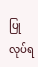ပြုလုပ်ရ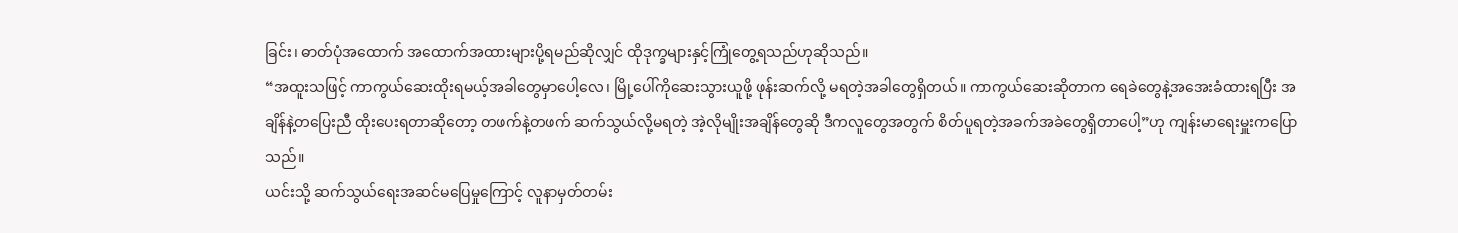ခြင်း၊ ဓာတ်ပုံအထောက် အထောက်အထားများပို့ရမည်ဆိုလျှင် ထိုဒုက္ခများနှင့်ကြုံတွေ့ရသည်ဟုဆိုသည်။
“အထူးသဖြင့် ကာကွယ်ဆေးထိုးရမယ့်အခါတွေမှာပေါ့လေ၊ မြို့ပေါ်ကိုဆေးသွားယူဖို့ ဖုန်းဆက်လို့ မရတဲ့အခါတွေရှိတယ်။ ကာကွယ်ဆေးဆိုတာက ရေခဲတွေနဲ့အအေးခံထားရပြီး အချိန်နဲ့တပြေးညီ ထိုးပေးရတာဆိုတော့ တဖက်နဲ့တဖက် ဆက်သွယ်လို့မရတဲ့ အဲ့လိုမျိုးအချိန်တွေဆို ဒီကလူတွေအတွက် စိတ်ပူရတဲ့အခက်အခဲတွေရှိတာပေါ့”ဟု ကျန်းမာရေးမှူးကပြောသည်။
ယင်းသို့ ဆက်သွယ်ရေးအဆင်မပြေမှုကြောင့် လူနာမှတ်တမ်း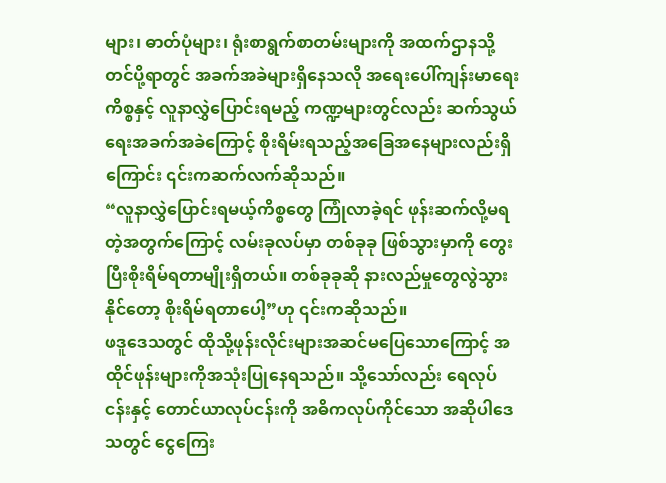များ၊ ဓာတ်ပုံများ၊ ရုံးစာရွက်စာတမ်းများကို အထက်ဌာနသို့တင်ပို့ရာတွင် အခက်အခဲများရှိနေသလို အရေးပေါ်ကျန်းမာရေးကိစ္စနှင့် လူနာလွှဲပြောင်းရမည့် ကဏ္ဍများတွင်လည်း ဆက်သွယ်ရေးအခက်အခဲကြောင့် စိုးရိမ်းရသည့်အခြေအနေများလည်းရှိကြောင်း ၎င်းကဆက်လက်ဆိုသည်။
“လူနာလွှဲပြောင်းရမယ့်ကိစ္စတွေ ကြုံလာခဲ့ရင် ဖုန်းဆက်လို့မရတဲ့အတွက်ကြောင့် လမ်းခုလပ်မှာ တစ်ခုခု ဖြစ်သွားမှာကို တွေးပြီးစိုးရိမ်ရတာမျိုးရှိတယ်။ တစ်ခုခုဆို နားလည်မှုတွေလွဲသွားနိုင်တော့ စိုးရိမ်ရတာပေါ့”ဟု ၎င်းကဆိုသည်။
ဖဒူဒေသတွင် ထိုသို့ဖုန်းလိုင်းများအဆင်မပြေသောကြောင့် အထိုင်ဖုန်းများကိုအသုံးပြုနေရသည်။ သို့သော်လည်း ရေလုပ်ငန်းနှင့် တောင်ယာလုပ်ငန်းကို အဓိကလုပ်ကိုင်သော အဆိုပါဒေသတွင် ငွေကြေး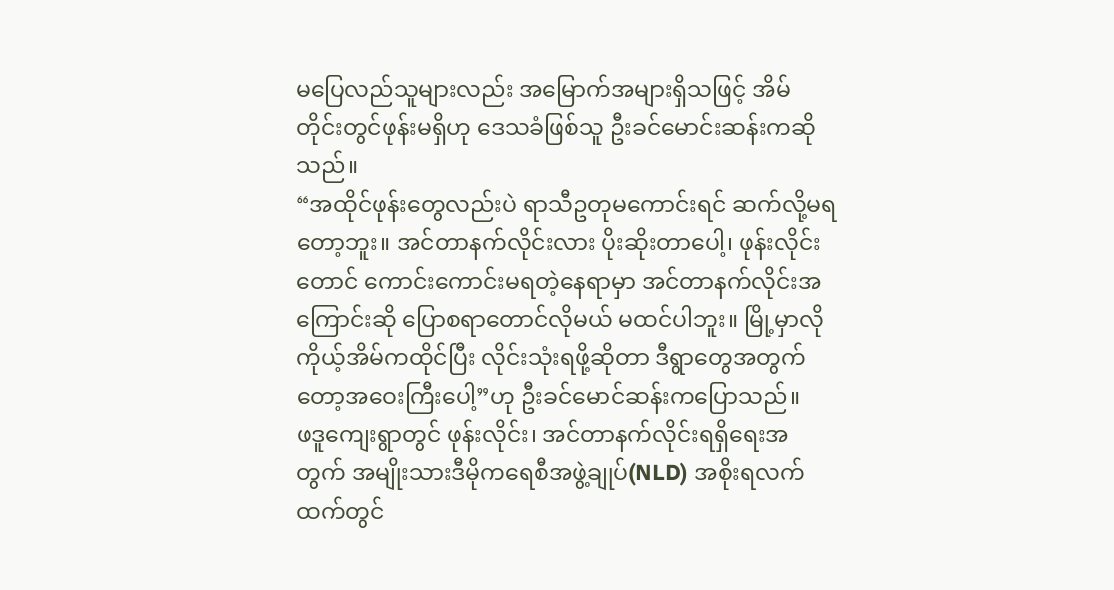မပြေလည်သူများလည်း အမြောက်အများရှိသဖြင့် အိမ်တိုင်းတွင်ဖုန်းမရှိဟု ဒေသခံဖြစ်သူ ဦးခင်မောင်းဆန်းကဆိုသည်။
“အထိုင်ဖုန်းတွေလည်းပဲ ရာသီဥတုမကောင်းရင် ဆက်လို့မရတော့ဘူး။ အင်တာနက်လိုင်းလား ပိုးဆိုးတာပေါ့၊ ဖုန်းလိုင်းတောင် ကောင်းကောင်းမရတဲ့နေရာမှာ အင်တာနက်လိုင်းအကြောင်းဆို ပြောစရာတောင်လိုမယ် မထင်ပါဘူး။ မြို့မှာလို ကိုယ့်အိမ်ကထိုင်ပြီး လိုင်းသုံးရဖို့ဆိုတာ ဒီရွာတွေအတွက်တော့အဝေးကြီးပေါ့”ဟု ဦးခင်မောင်ဆန်းကပြောသည်။
ဖဒူကျေးရွာတွင် ဖုန်းလိုင်း၊ အင်တာနက်လိုင်းရရှိရေးအတွက် အမျိုးသားဒီမိုကရေစီအဖွဲ့ချုပ်(NLD) အစိုးရလက်ထက်တွင်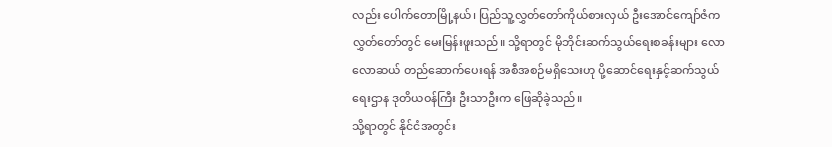လည်း ပေါက်တောမြို့နယ်၊ ပြည်သူ့လွှတ်တော်ကိုယ်စားလှယ် ဦးအောင်ကျော်ဇံက လွှတ်တော်တွင် မေးမြန်းဖူးသည်။ သို့ရာတွင် မိုဘိုင်းဆက်သွယ်ရေးစခန်းများ လောလောဆယ် တည်ဆောက်ပေးရန် အစီအစဉ်မရှိသေးဟု ပို့ဆောင်ရေးနှင့်ဆက်သွယ်ရေးဌာန ဒုတိယဝန်ကြီး ဦးသာဦးက ဖြေဆိုခဲ့သည်။
သို့ရာတွင် နိုင်ငံအတွင်း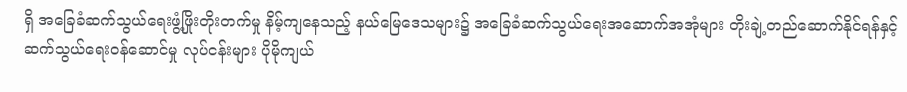ရှိ အခြေခံဆက်သွယ်ရေးဖွံ့ဖြိုးတိုးတက်မှု နိမ့်ကျနေသည့် နယ်မြေဒေသများ၌ အခြေခံဆက်သွယ်ရေးအဆောက်အအုံများ တိုးချဲ့တည်ဆောက်နိုင်ရန်နှင့် ဆက်သွယ်ရေးဝန်ဆောင်မှု လုပ်ငန်းများ ပိုမိုကျယ်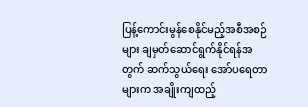ပြန့်ကောင်းမွန်စေနိုင်မည့်အစီအစဉ်များ ချမှတ်ဆောင်ရွက်နိုင်ရန်အတွက် ဆက်သွယ်ရေး အော်ပရေတာများက အချိုးကျထည့်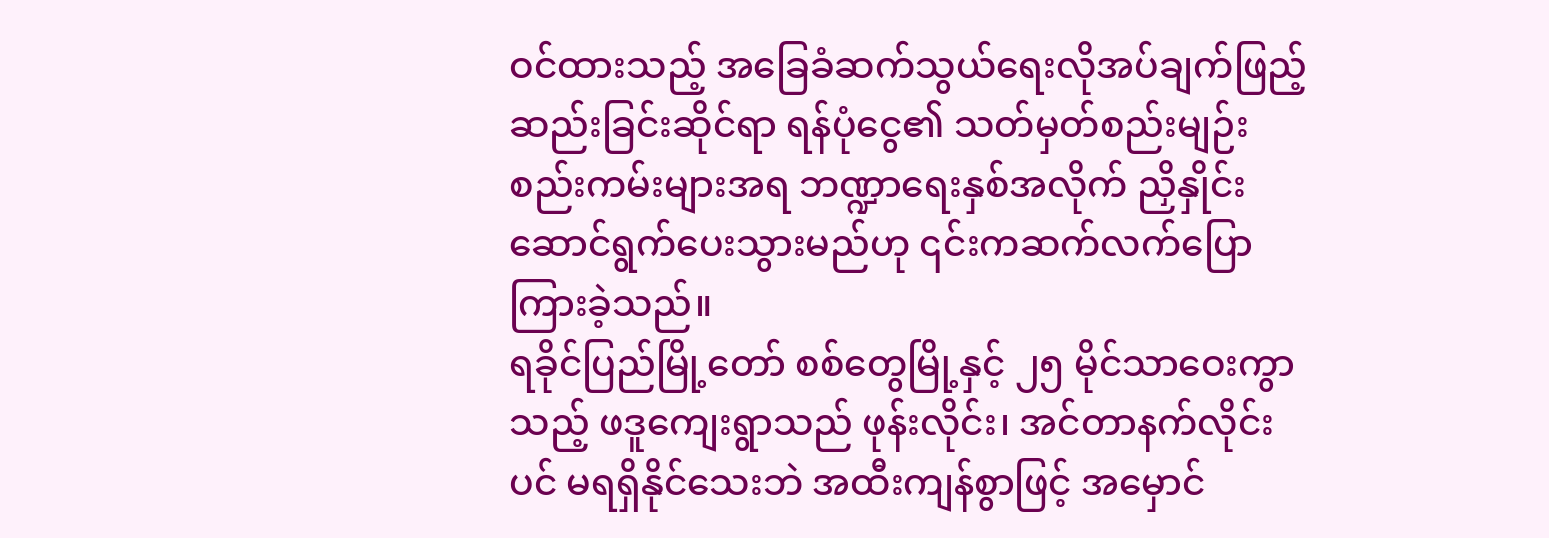ဝင်ထားသည့် အခြေခံဆက်သွယ်ရေးလိုအပ်ချက်ဖြည့်ဆည်းခြင်းဆိုင်ရာ ရန်ပုံငွေ၏ သတ်မှတ်စည်းမျဉ်းစည်းကမ်းများအရ ဘဏ္ဍာရေးနှစ်အလိုက် ညှိနှိုင်းဆောင်ရွက်ပေးသွားမည်ဟု ၎င်းကဆက်လက်ပြောကြားခဲ့သည်။
ရခိုင်ပြည်မြို့တော် စစ်တွေမြို့နှင့် ၂၅ မိုင်သာဝေးကွာသည့် ဖဒူကျေးရွာသည် ဖုန်းလိုင်း၊ အင်တာနက်လိုင်းပင် မရရှိနိုင်သေးဘဲ အထီးကျန်စွာဖြင့် အမှောင်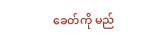ခေတ်ကို မည်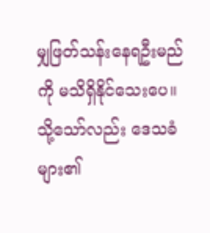မျှဖြတ်သန်းနေရဦးမည်ကို မသိရှိနိုင်သေးပေ။ သို့သော်လည်း ဒေသခံများ၏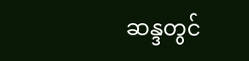ဆန္ဒတွင်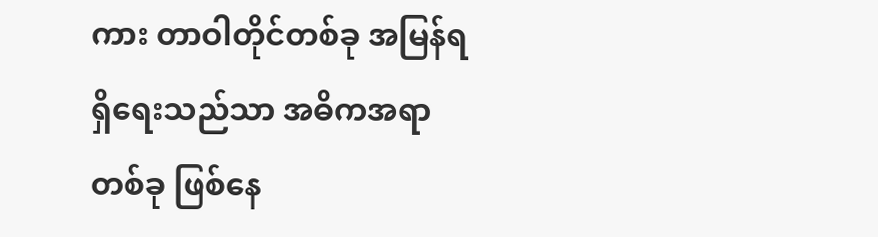ကား တာဝါတိုင်တစ်ခု အမြန်ရရှိရေးသည်သာ အဓိကအရာတစ်ခု ဖြစ်နေ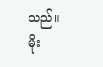သည်။
မိုး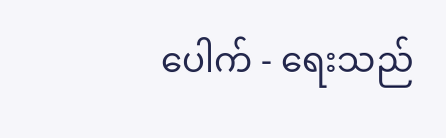ပေါက် - ရေးသည်